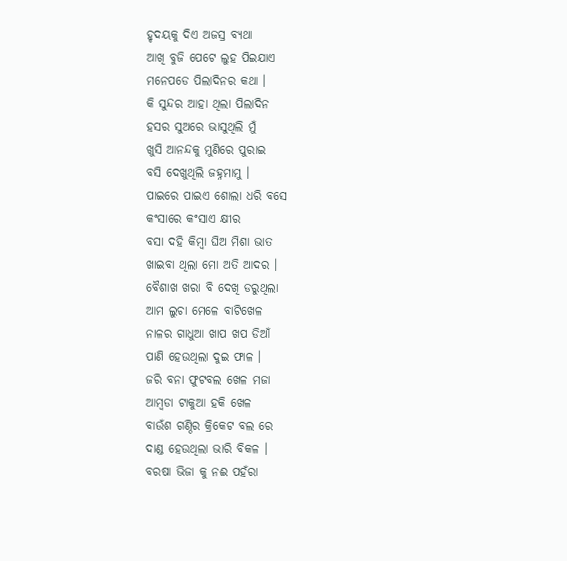ହୃଦୟକୁ ଦିଏ ଅଜସ୍ର ବ୍ୟଥା
ଆଖି ବୁଜି ପେଟେ ଲୁହ ପିଇଯାଏ
ମନେପଡେ ପିଲାଦିନର କଥା ।
କି ସୁନ୍ଦର ଆହା ଥିଲା ପିଲାଦିନ
ହସର ସୁଅରେ ଭାସୁଥିଲି ମୁଁ
ଖୁସି ଆନନ୍ଦକୁ ମୁଣିରେ ପୁରାଇ
ବସି ଦେଖୁଥିଲି ଜହ୍ନମାମୁ ।
ପାଇରେ ପାଇଏ ଶୋଲା ଧରି ବସେ
କଂସାରେ କଂସାଏ କ୍ଷୀର
ବସା ଦହି କିମ୍ବା ଘିଅ ମିଶା ଭାତ
ଖାଇବା ଥିଲା ମୋ ଅତି ଆଦର ।
ବୈଶାଖ ଖରା ବି ଦେଖି ଡରୁଥିଲା
ଆମ ଲୁଚା ମେଳେ ବାଟିଖେଳ
ନାଳର ଗାଧୁଆ ଖାପ ଖପ ଡିଆଁ
ପାଣି ହେଉଥିଲା ଦୁଇ ଫାଳ ।
ଜରି ବନା ଫୁଟବଲ ଖେଳ ମଜା
ଆମ୍ବଡା ଟାକୁଆ ହକି ଖେଳ
ବାଉଁଶ ଗଣ୍ଠିର କ୍ରିକେଟ ବଲ ରେ
ଦାଣ୍ଡ ହେଉଥିଲା ଭାରି ବିକଳ ।
ବରଷା ଭିଜା କୁ ନଈ ପହଁରା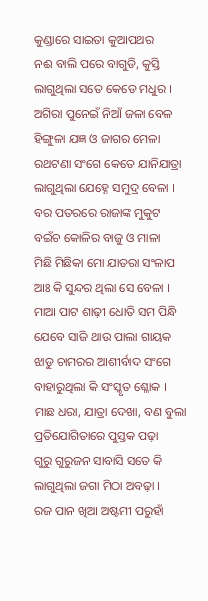କୁଣ୍ଡାରେ ସାଇତା କୁଆପଥର
ନଈ ବାଲି ପରେ ବାଗୁଡି, କୁସ୍ତି
ଲାଗୁଥିଲା ସତେ କେଡେ ମଧୁର ।
ଅଗିରା ପୁନେଇଁ ନିଆଁ ଜଳା ବେଳ
ହିଙ୍ଗୁଳା ଯଜ୍ଞ ଓ ଜାଗର ମେଳା
ରଥଟଣା ସଂଗେ କେତେ ଯାନିଯାତ୍ରା
ଲାଗୁଥିଲା ଯେହ୍ନେ ସମୁଦ୍ର ବେଳା ।
ବର ପତରରେ ରାଜାଙ୍କ ମୁକୁଟ
ବଇଁଚ କୋଳିର ବାଜୁ ଓ ମାଳା
ମିଛି ମିଛିକା ମୋ ଯାତରା ସଂଳାପ
ଆଃ କି ସୁନ୍ଦର ଥିଲା ସେ ବେଳା ।
ମାଆ ପାଟ ଶାଢ଼ୀ ଧୋତି ସମ ପିନ୍ଧି
ଯେବେ ସାଜି ଥାଉ ପାଲା ଗାୟକ
ଝାଡୁ ଚାମରର ଆଶୀର୍ବାଦ ସଂଗେ
ବାହାରୁଥିଲା କି ସଂସ୍କୃତ ଶ୍ଳୋକ ।
ମାଛ ଧରା, ଯାତ୍ରା ଦେଖା, ବଣ ବୁଲା
ପ୍ରତିଯୋଗିତାରେ ପୁସ୍ତକ ପଢ଼ା
ଗୁରୁ ଗୁରୁଜନ ସାବାସି ସତେ କି
ଲାଗୁଥିଲା ଜଗା ମିଠା ଅବଢ଼ା ।
ରଜ ପାନ ଖିଆ ଅଷ୍ଟମୀ ପରୁହାଁ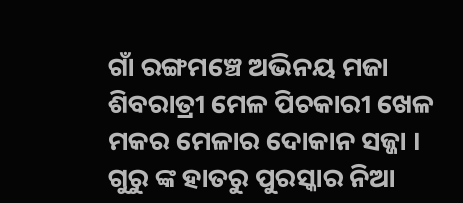ଗାଁ ରଙ୍ଗମଞ୍ଚେ ଅଭିନୟ ମଜା
ଶିବରାତ୍ରୀ ମେଳ ପିଚକାରୀ ଖେଳ
ମକର ମେଳାର ଦୋକାନ ସଜ୍ଜା ।
ଗୁରୁ ଙ୍କ ହାତରୁ ପୁରସ୍କାର ନିଆ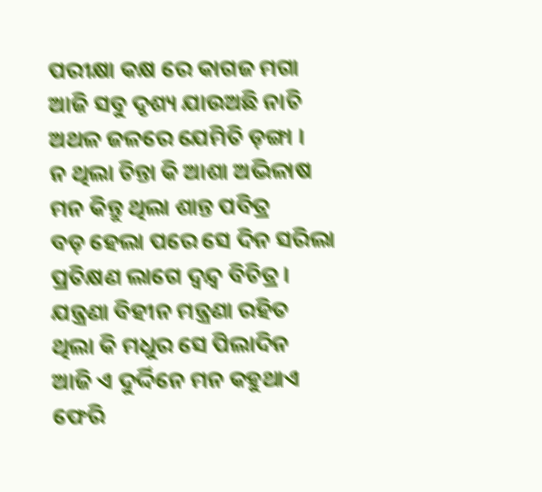ପରୀକ୍ଷା କକ୍ଷ ରେ କାଗଜ ମଗା
ଆଜି ସବୁ ଦୃଶ୍ୟ ଯାଉଅଛି ନାଚି
ଅଥଳ ଜଳରେ ଯେମିତି ଡ଼ଙ୍ଗା ।
ନ ଥିଲା ଚିନ୍ତା କି ଆଶା ଅଭିଳାଷ
ମନ କିନ୍ତୁ ଥିଲା ଶାନ୍ତ ପବିତ୍ର
ବଡ଼ ହେଲା ପରେ ସେ ଦିନ ସରିଲା
ପ୍ରତିକ୍ଷଣ ଲାଗେ ଦ୍ଵନ୍ଦ୍ୱ ବିଚିତ୍ର ।
ଯନ୍ତ୍ରଣା ବିହୀନ ମନ୍ତ୍ରଣା ରହିତ
ଥିଲା କି ମଧୁର ସେ ପିଲାଦିନ
ଆଜି ଏ ଦୁର୍ଦ୍ଦିନେ ମନ କହୁଥାଏ
ଫେରି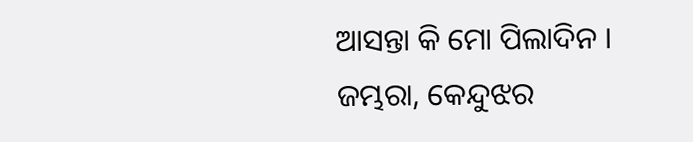ଆସନ୍ତା କି ମୋ ପିଲାଦିନ ।
ଜମ୍ଭରା, କେନ୍ଦୁଝର